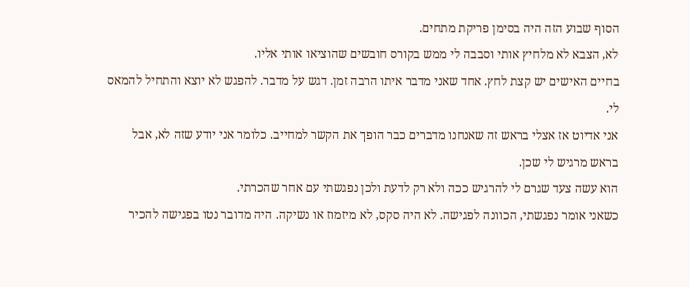הסוף שבוע הזה היה בסימן פריקת מתחים.
לא, הצבא לא מלחיץ אותי וסבבה לי ממש בקורס חובשים שהוציאו אותי אליו.
בחיים האישים יש קצת לחץ. אחד שאני מדבר איתו הרבה זמן. דגש על מדבר. להפגש לא יוצא והתחיל להמאס לי.
אני אדיוט אז אצלי בראש זה שאנחנו מדברים כבר הופך את הקשר למחייב. כלומר אני יודע שזה לא, אבל בראש מרגיש לי שכן.
הוא עשה צעד שגרם לי להרגיש ככה ולא רק לדעת ולכן נפגשתי עם אחר שהכרתי.
כשאני אומר נפגשתי, הכוונה לפגישה. לא היה סקס, לא מיזמוז או נשיקה. היה מדובר נטו בפגישה להכיר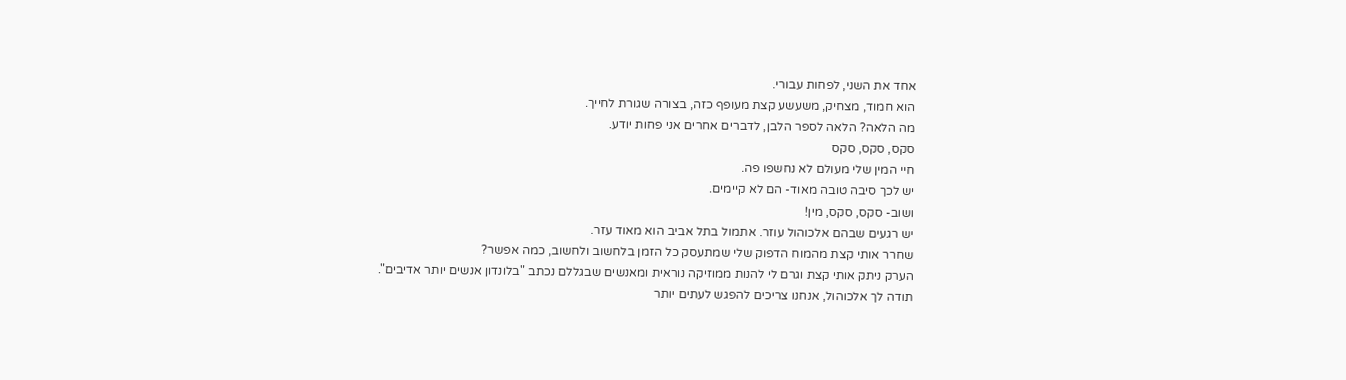אחד את השני, לפחות עבורי.
הוא חמוד, מצחיק, משעשע קצת מעופף כזה, בצורה שגורת לחייך.
מה הלאה? הלאה לספר הלבן, לדברים אחרים אני פחות יודע.
סקס, סקס, סקס
חיי המין שלי מעולם לא נחשפו פה.
יש לכך סיבה טובה מאוד- הם לא קיימים.
ושוב- סקס, סקס, מין!
יש רגעים שבהם אלכוהול עוזר. אתמול בתל אביב הוא מאוד עזר.
שחרר אותי קצת מהמוח הדפוק שלי שמתעסק כל הזמן בלחשוב ולחשוב, כמה אפשר?
הערק ניתק אותי קצת וגרם לי להנות ממוזיקה נוראית ומאנשים שבגללם נכתב "בלונדון אנשים יותר אדיבים".
תודה לך אלכוהול, אנחנו צריכים להפגש לעתים יותר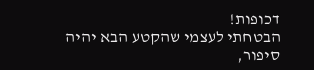דכופות!
הבטחתי לעצמי שהקטע הבא יהיה סיפור,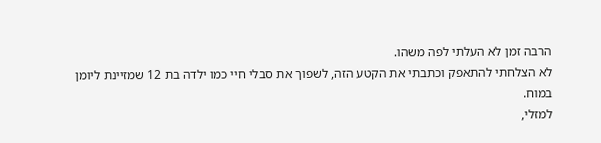הרבה זמן לא העלתי לפה משהו.
לא הצלחתי להתאפק וכתבתי את הקטע הזה, לשפוך את סבלי חיי כמו ילדה בת 12 שמזיינת ליומן במוח.
למזלי,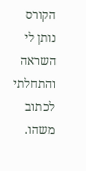הקורס נותן לי השראה והתחלתי לכתוב משהו.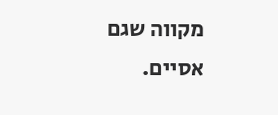מקווה שגם אסיים.